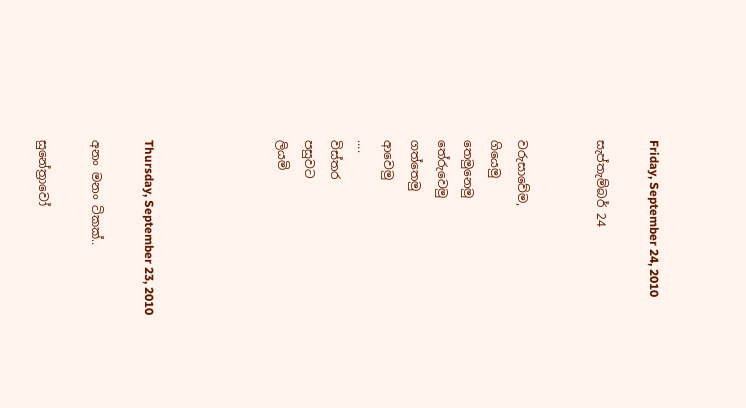Friday, September 24, 2010

සැප්තැම්බර් 24


වරුසාවේම,
ගියෙමු
තෙමුනෙමු
තේරුවෙමු
ගත්තෙමු
ආවෙමු
....
විස්තර
පසුවට
ලියමි




Thursday, September 23, 2010

අනං මනං ටිකක්..

සුනේ‍ත්‍රාවෝ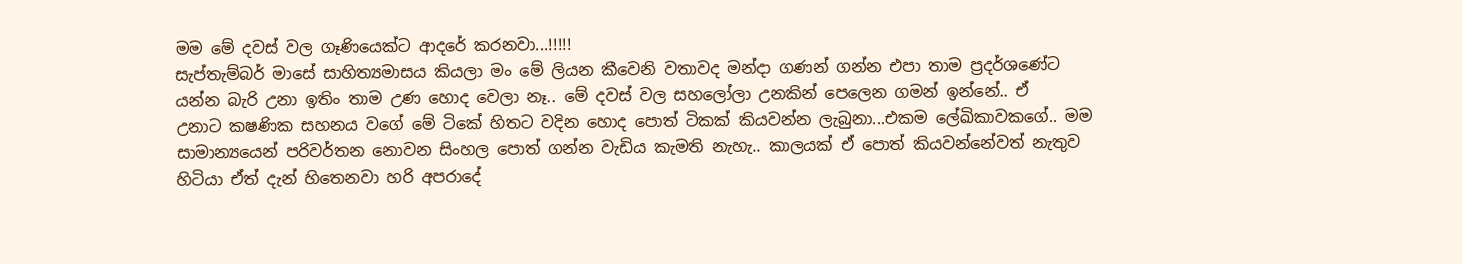මම මේ දවස් වල ගෑණියෙක්ට ආදරේ කරනවා...!!!!!
සැප්තැම්බර් මාසේ සාහිත්‍යමාසය කියලා මං මේ ලියන කීවෙනි වතාවද මන්දා ගණන් ගන්න එපා තාම ප්‍රදර්ශණේට යන්න බැරි උනා ඉතිං තාම ‍උණ හොද වෙලා නෑ.. මේ දවස් වල සහලෝලා උ‍නකින් පෙලෙන ගමන් ඉන්නේ.. ඒ උනාට ‍‍කෂණික සහනය වගේ මේ ටිකේ හිතට වදින හොද පොත් ටිකක් කියවන්න ලැබුනා...එකම ලේඛිකාවකගේ.. මම සාමාන්‍යයෙන් පරිවර්තන නොවන සිංහල පොත් ගන්න වැඩිය කැමති නැහැ.. කාලයක් ඒ පොත් කියවන්නේවත් නැතුව හිටියා ඒත් දැන් හිතෙනවා හරි අපරාදේ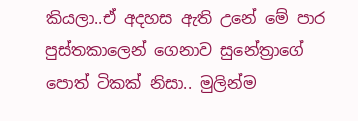කියලා..ඒ අදහස ඇති උනේ මේ පාර පුස්තකාලෙන් ගෙනාව සුනේත්‍රාගේ පොත් ටිකක් නිසා.. මුලින්ම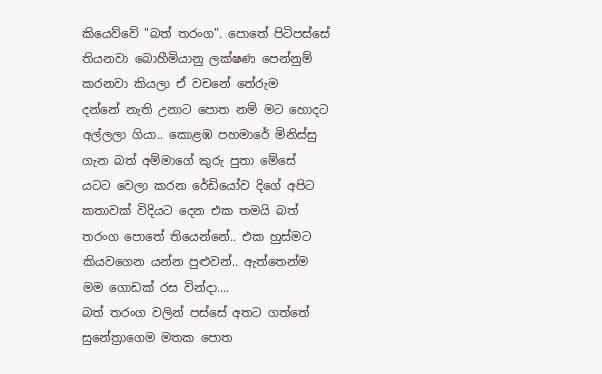කියෙව්වේ "බත් තරංග". පොතේ පිටිපස්සේ තියනවා බොහීමියානු ලක්ෂණ පෙන්නුම් කරනවා කියලා ඒ ව‍චනේ තේරුම
දන්නේ නැති උනාට පොත නම් මට හොදට අල්ලලා ගියා.. කොළඹ පහමාරේ මිනිස්සු ගැන බත් අම්මාගේ කුරු පුතා මේසේ යටට වෙලා කරන රේඩියෝව දිගේ අපිට කතාවක් විදියට දෙන එක තමයි බත් තරංග පොතේ තියෙන්නේ.. එක හුස්මට කියව‍ගෙන යන්න පුළුවන්.. ඇත්තෙන්ම මම ගොඩක් රස වින්දා....
බත් තරංග වලින් පස්සේ අතට ගත්තේ සුනේත්‍රා‍ගෙම මතක පොත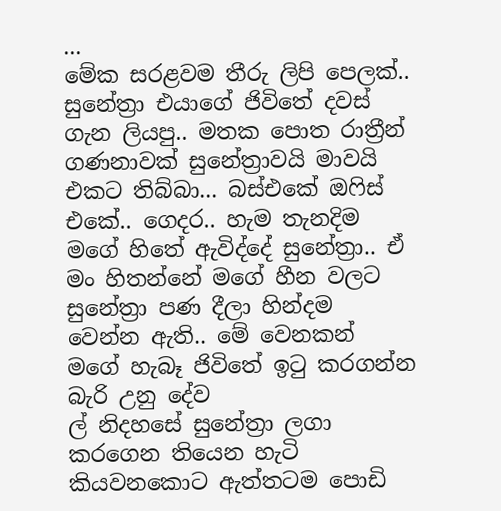...
මේක සරළවම තීරු ලිපි පෙලක්.. සුනේත්‍රා එයාගේ ජිවිතේ දවස් ගැන ලියපු.. මතක පොත රාත්‍රීන් ගණනාවක් සුනේත්‍රාවයි මාවයි එකට තිබ්බා... බස්එකේ ඔෆිස් එකේ.. ගෙදර.. හැම තැනදිම මගේ හිතේ ඇවිද්දේ සුනේත්‍රා.. ඒ මං හිතන්නේ මගේ හීන වලට සුනේත්‍රා පණ දීලා හින්දම වෙන්න ඇති.. මේ වෙනකන් මගේ හැබෑ ජිවිතේ ඉටු කරගන්න බැරි ‍උනු දේව
ල් නිදහසේ සුනේත්‍රා ලගා කරගෙන තියෙන හැටි කියවනකොට ඇත්තටම පොඩි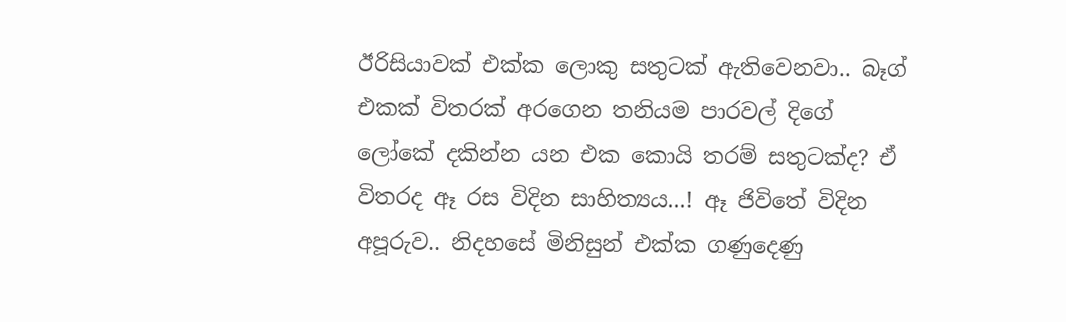ඊරිසියාවක් එක්ක ලොකු සතුටක් ඇතිවෙනවා.. බෑග් එකක් විතරක් අරගෙන තනියම පාරවල් දිගේ ලෝකේ දකින්න යන එක කොයි තරම් සතුටක්ද? ඒ විතරද ඈ රස විදින සාහිත්‍යය...! ඈ ජිවිතේ විදින අ‍පූරුව.. නිදහසේ මිනිසුන් එක්ක ගණුදෙණු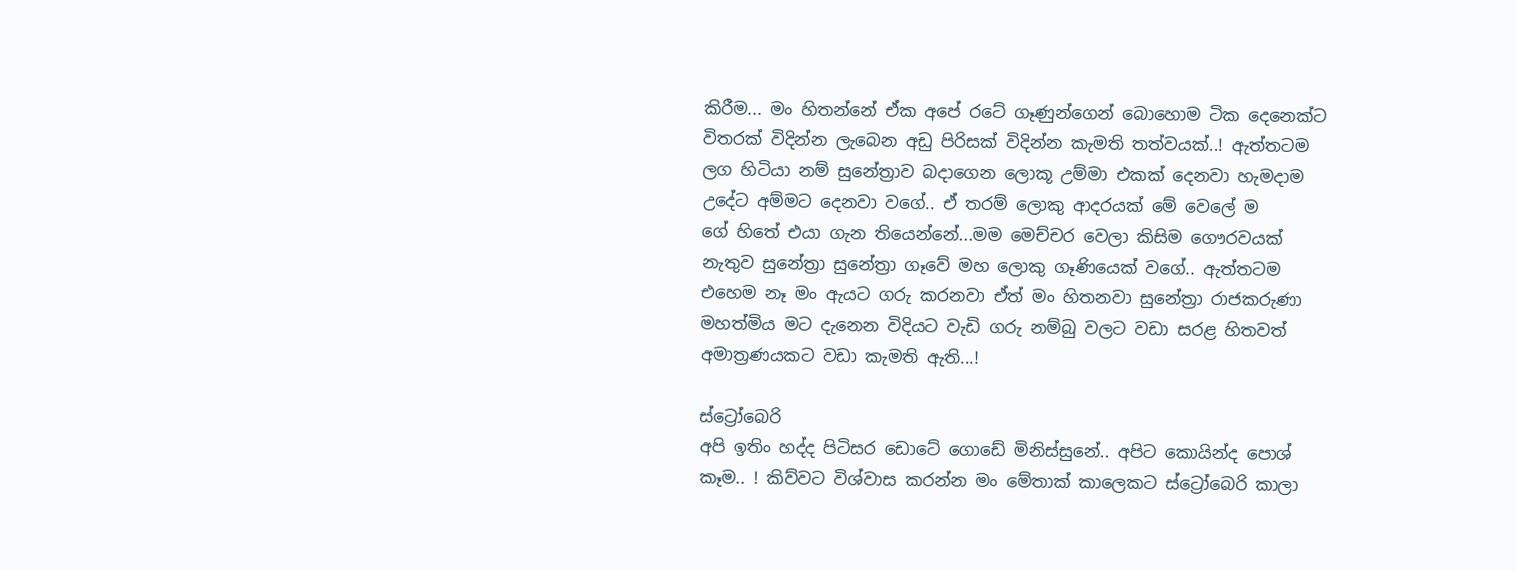කිරීම... මං හිතන්නේ ඒක අපේ රටේ ගෑණුන්ගෙන් බොහොම ටික දෙනෙක්ට විතරක් විදින්න ලැබෙන ‍අඩු පිරිසක් විදින්න කැමති තත්වයක්..! ඇත්තටම ලග හිටියා නම් සුනේත්‍රාව බදාගෙන ලොකූ උම්මා එකක් දෙනවා හැමදාම උ‍දේට අම්මට දෙනවා වගේ.. ඒ තරම් ලොකු ආදරයක් මේ වෙලේ ම
ගේ හිතේ එයා ගැන තියෙන්නේ...මම මෙච්චර වෙලා කිසිම ගෞරවයක් නැතුව සුනේත්‍රා සුනේත්‍රා ගෑවේ මහ ලොකු ගෑණියෙක් වගේ.. ඇත්තටම එහෙම නෑ මං ඇයට ගරු කරනවා ඒත් මං හිතනවා සුනේත්‍රා රාජකරුණා මහත්මිය ම‍ට දැනෙන විදියට වැඩි ගරු නම්බු වලට වඩා සරළ හිතවත් අමාත්‍රණයකට වඩා කැමති ඇති...!

ස්ට්‍රෝබෙරි
අපි ඉතිං හද්ද පිටිසර ඩොටේ ගොඩේ මිනිස්සුනේ.. අපිට කොයින්ද පොශ් කෑම.. ! කිව්වට විශ්වාස කරන්න මං මේතාක් කාලෙකට ස්ට්‍රෝබෙරි කාලා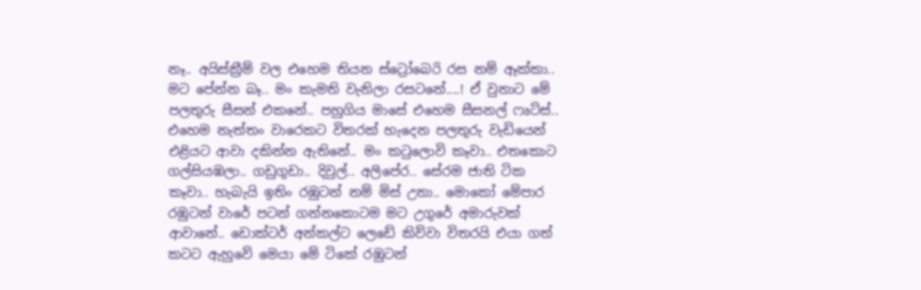නෑ.. අයිස්ක්‍රීම් වල එහෙම තියන ස්ට්‍රෝබෙරි රස නම් ඈක්කා.. මට පේන්න බෑ.. මං කැමති වැනිලා ‍රසටනේ....! ඒ වුනාට මේ පලතුරු සීසන් එකනේ.. පහුගිය මාසේ එහෙම සීසනල් ‍ෆෘට්ස්.. එහෙම නැත්තං වාරෙකට විතරක් හැදෙන පලතුරු වැඩියෙන් එළියට ආවා දකින්න ඇතිනේ.. මං කටුලොවි කෑවා.. එතකොට ගල්සියඹලා.. ගඩුගුඩා.. දිවුල්.. අලිපේර.. සේරම ජාති ටික කෑවා.. හැබැයි ඉතිං රඹුටන් නම් මිස් උනා.. මොකෝ මේපාර රඹුටන් වාරේ පටන් ගන්නකොටම මට උගුරේ අමාරුවක් ආවානේ.. ඩොක්ටර් අන්කල්ට ලෙඩේ කිව්වා විතරයි එයා ගත් කටට ඇහුවේ මෙයා මේ ටිකේ රඹුටන්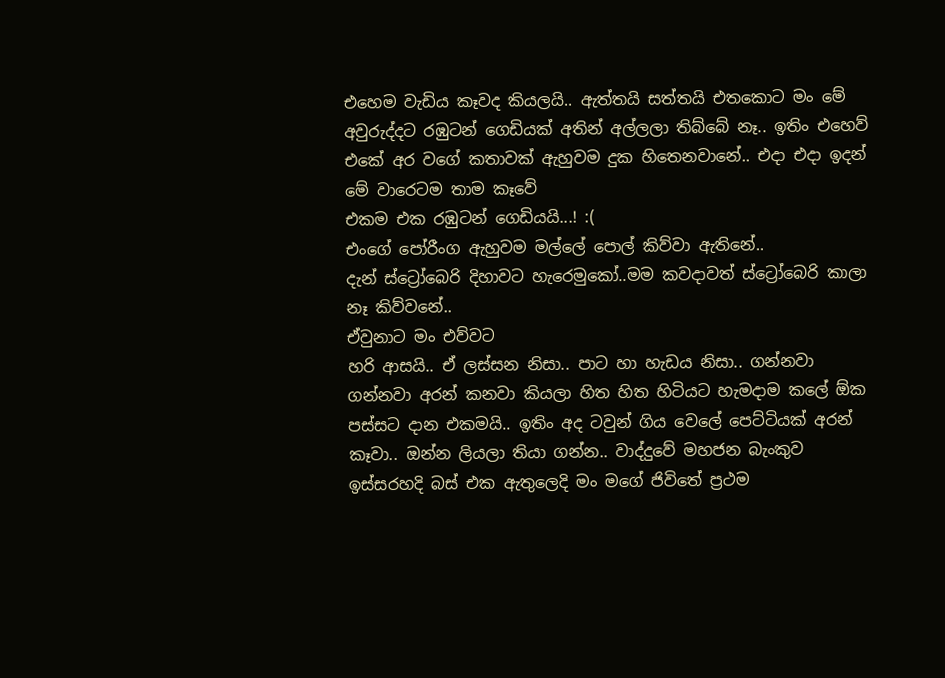එහෙම වැඩිය කෑවද කියලයි.. ඇත්තයි සත්තයි එතකොට මං මේ අවුරුද්දට රඹුටන් ගෙඩියක් අතින් අල්ලලා තිබ්බේ නෑ.. ඉතිං එහෙව් එකේ අර වගේ කතාවක් ඇහුවම දුක හිතෙනවානේ.. එදා එදා ඉදන් මේ වාරෙටම තාම කෑවේ
එකම එක රඹුටන් ගෙඩියයි...! :(
එංගේ පෝරීංග ඇහුවම මල්ලේ පොල් කිව්වා ඇතිනේ..
දැන් ස්ට්‍රෝබෙරි දිහාවට හැරෙමුකෝ..මම කවදාවත් ස්ට්‍රෝබෙරි කාලා නෑ කිව්වනේ..
ඒවුනා‍ට මං එව්වට
හරි ආසයි.. ඒ ලස්සන නිසා.. පාට හා හැඩය නිසා.. ගන්නවා ගන්නවා අරන් කනවා කියලා හිත හිත හිටියට හැමදාම කලේ ඕක පස්සට දාන එකමයි.. ඉතිං අද ටවුන් ගිය වෙලේ පෙට්ටියක් අරන් කෑවා.. ඔන්න ලියලා තියා ගන්න.. වාද්දුවේ මහජන බැංකුව ඉස්සරහදි බස් එක ඇතුලෙදි මං මගේ ජිවිතේ ප්‍රථම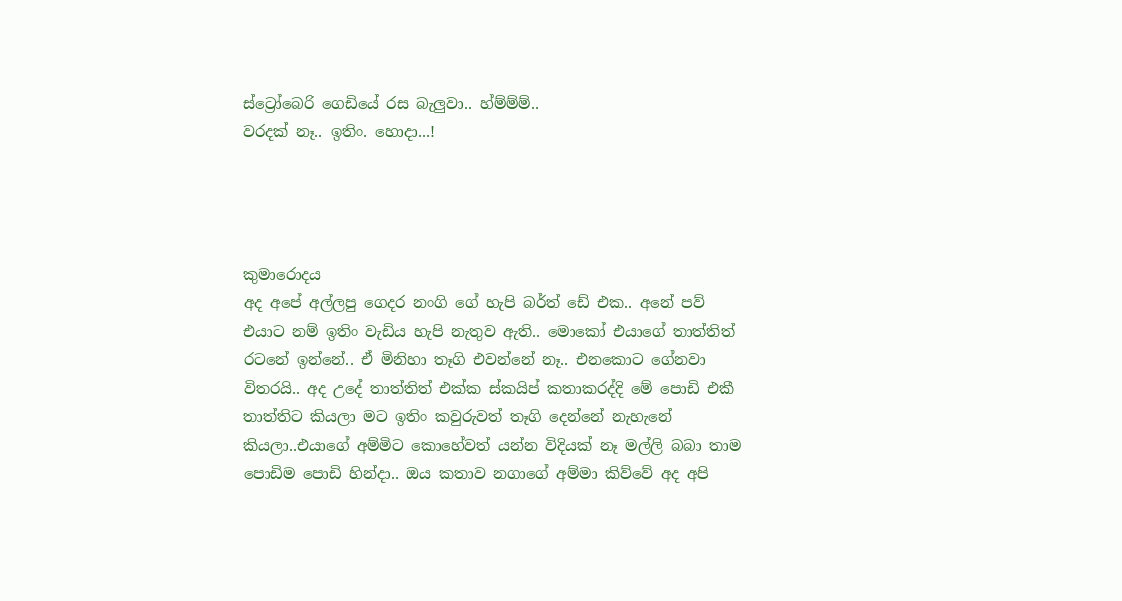ස්ට්‍රෝබෙරි ගෙඩියේ රස බැලුවා.. හ්ම්ම්ම්..
වරදක් නෑ.. ඉතිං. හොදා...!




කුමාරොදය
අද අපේ අල්ලපු ගෙදර නංගි ගේ ‍හැපි ‍බර්ත් ඩේ එක.. අනේ පව් එයාට නම් ඉතිං වැඩිය හැපි නැතුව ඇති.. මොකෝ එයාගේ තාත්තිත් රටනේ ඉන්නේ.. ඒ මිනිහා තෑගි එවන්නේ නෑ.. එනකොට ගේනවා විතරයි.. අද උදේ තාත්තිත් එක්ක ස්කයිප් කතාකරද්දි මේ පොඩි එකී තාත්තිට කියලා මට ඉතිං කවුරුවත් තෑගි දෙන්නේ නැහැනේ කියලා..එයාගේ අම්මිට කොහේවත් යන්න විදියක් නෑ මල්ලි බබා තාම පොඩිම පොඩි හින්දා.. ඔය කතාව ‍නගාගේ අම්මා කිව්වේ අද අපි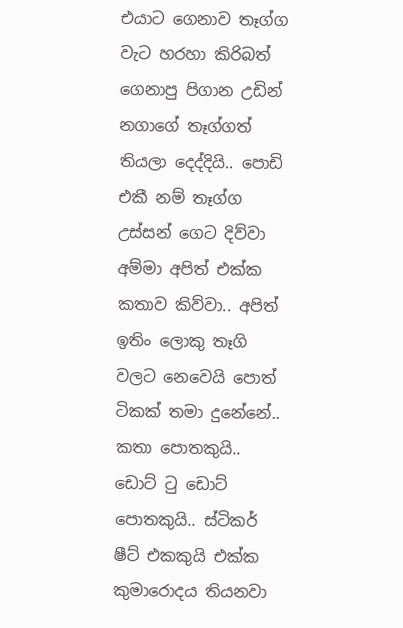එයාට ගෙනාව තෑග්ග වැට හරහා කිරිබත් ගෙනාපු පිගාන උඩින් නගාගේ තෑග්ගත් තියලා දෙද්දියි.. පොඩි එකී නම් තෑග්ග උස්සන් ගෙට දිව්වා අම්මා අපිත් එක්ක කතාව කිව්වා.. අපිත් ඉතිං ලොකු තෑගි වලට නෙවෙයි පොත් ටිකක් තමා දුනේනේ.. කතා පොතකුයි.. ඩොට් ටු ඩොට් පොතකුයි.. ස්ටිකර් ෂීට් එකකුයි එක්ක කුමාරොදය තියනවා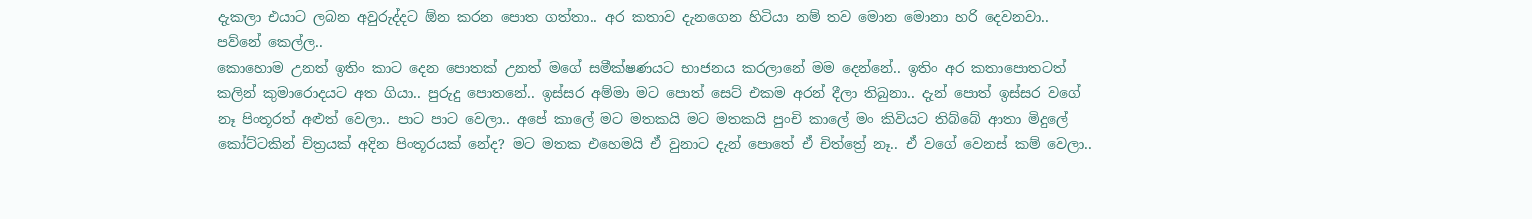දැකලා එයාට ලබන අවුරුද්දට ඕන කරන පොත ගත්තා.. අර කතාව දැනගෙන හිටියා නම් තව මොන මොනා හරි දෙවනවා.. පව්නේ කෙල්ල..
කොහොම උනත් ඉතිං කාට දෙන පොතක් උනත් මගේ සමීක්ෂණයට භාජනය කරලානේ මම දෙන්නේ.. ඉතිං අර කතාපොතට‍ත් කලින් කුමාරොදයට අත ගියා.. පුරුදු පොතනේ.. ඉස්සර අම්මා මට පොත් සෙට් එකම අරන් දීලා තිබුනා.. දැන් පොත් ඉස්සර වගේ නෑ පිංතූරත් අළුත් වෙලා.. පාට පාට වෙලා.. අපේ කාලේ මට මතකයි මට මතකයි පුංචි කාලේ මං කිවියට තිබ්බේ ආතා මිදුලේ කෝට්ටකින් චිත්‍රයක් අදින පිංතූරයක් නේද? මට මතක එහෙමයි ඒ වුනාට දැන් පොතේ ඒ චිත්ත්‍රේ නෑ.. ඒ වගේ වෙනස් කම් වෙලා..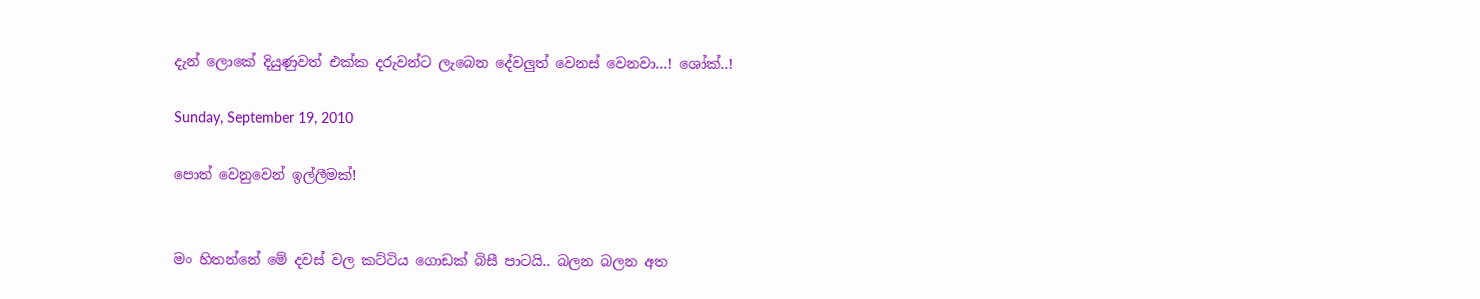දැන් ලොකේ දියුණුවත් එක්ක දරුවන්ට ලැබෙන දේවලුත් වෙනස් වෙනවා...! ශෝක්..!

Sunday, September 19, 2010

පොත් වෙනුවෙන් ඉල්ලීමක්!


මං හිතන්නේ මේ දවස් වල කට්ටිය ගොඩක් බිසී පාටයි.. බලන බලන අත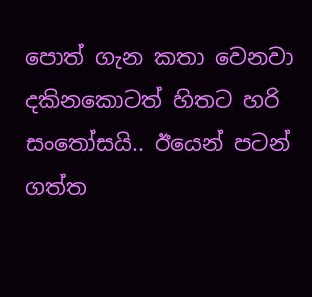පොත් ගැන කතා වෙනවා දකිනකොටත් හිතට හරි සංතෝසයි.. ඊයෙන් පටන් ගත්ත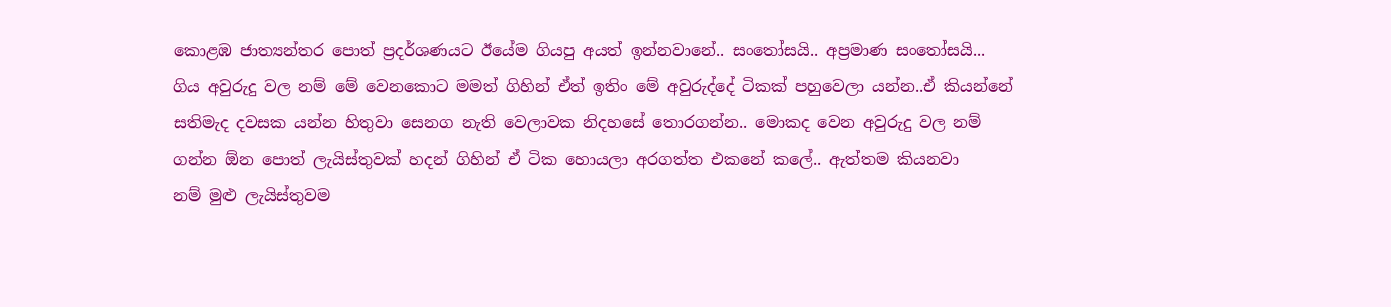කොළඹ ජාත්‍යන්තර පොත් ප්‍රදර්ශණයට ඊයේම ගියපු අයත් ඉන්නවානේ.. සංතෝසයි.. අප්‍රමාණ සංතෝසයි... ගිය අවුරුදු වල නම් මේ වෙනකොට මමත් ගිහින් ඒත් ඉතිං මේ අවුරුද්දේ ටිකක් පහුවෙලා යන්න..ඒ කියන්නේ සතිමැද දවසක යන්න හිතුවා සෙනග නැති වෙලාවක නිදහසේ තොරගන්න.. මොකද වෙන අවුරුදු වල නම් ගන්න ඕන පොත් ලැයිස්තුවක් හදන් ගිහින් ඒ ටික හොයලා අරගත්ත එකනේ කලේ.. ඇත්තම කියනවා නම් ‍මුළු ලැයිස්තුවම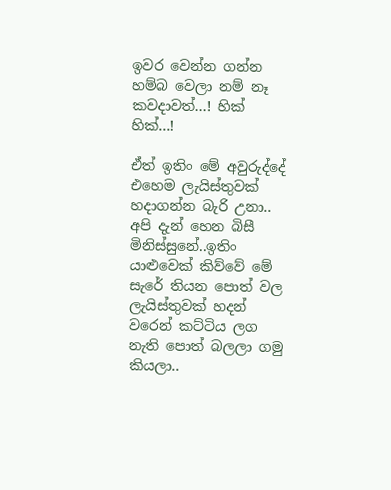ඉවර වෙන්න ගන්න හම්බ වෙලා නම් නෑ කවදාවත්...! හික් හික්...!

ඒත් ඉතිං ‍මේ අවුරුද්දේ එහෙම ලැයිස්තුවක් හදාගන්න බැරි උනා.. අපි දැන් හෙන බිසී මිනිස්සුනේ..ඉතිං යාළුවෙක් කිව්වේ මේ සැරේ තියන පොත් වල ලැයිස්තුවක් හදන් වරෙන් කට්ටිය ලග නැති පොත් බලලා ගමු කියලා..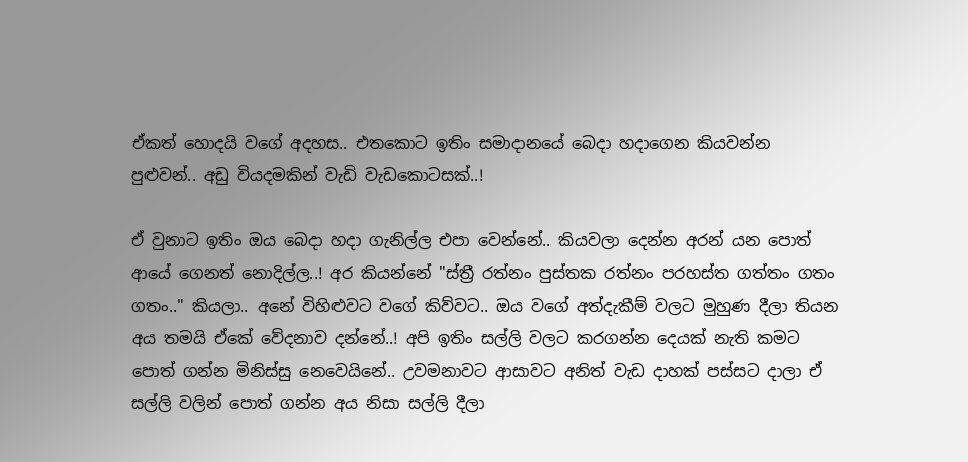ඒකත් හොදයි වගේ අදහස.. එතකොට ඉතිං සමාදානයේ බෙදා හදාගෙන කියවන්න පුළුවන්.. අඩු වියදමකින් වැඩි වැඩකොටසක්..!

ඒ වුනාට ඉතිං ඔය බෙදා හදා ගැනිල්ල එපා වෙන්නේ.. කියවලා දෙන්න අරන් යන පොත්
ආයේ ගෙනත් නොදිල්ල..! අර කියන්නේ "ස්ත්‍රී රත්නං පුස්තක රත්නං පරහස්ත ගත්තං ගතං ගතං.." කියලා.. අනේ විහිළුවට වගේ කිව්වට.. ඔය වගේ අත්දැකීම් වලට මුහුණ දීලා තියන අය තමයි ඒකේ වේදනාව දන්නේ..! අපි ඉතිං ‍සල්ලි වලට කරගන්න දෙයක් නැති කමට පොත් ගන්න මිනිස්සු නෙවෙයිනේ.. උවමනාවට ආසාවට අනිත් ‍වැඩ දාහක් පස්සට දාලා ඒ සල්ලි වලින් පොත් ගන්න අය නිසා සල්ලි දීලා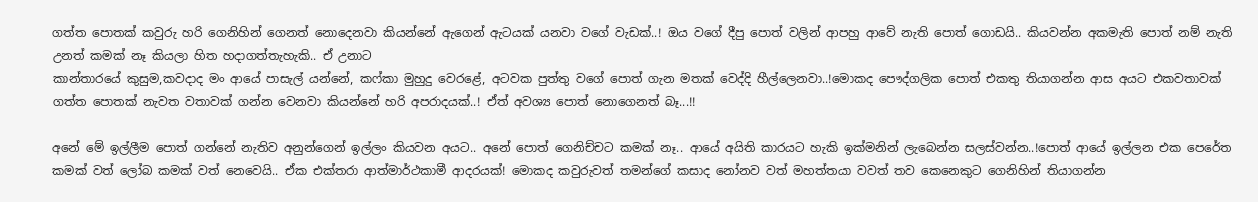ගත්ත පොතක් කවුරු හරි ගෙනිහින් ගෙනත් නොදෙනවා කියන්නේ ඇගෙන් ඇටයක් යනවා වගේ වැඩක්..! ඔය වගේ දීපු පොත් වලින් ආපහු ආවේ නැති පොත් ගොඩයි.. කියවන්න අකමැති පොත් නම් නැති උනත් කමක් නෑ කියලා හිත හදාගත්තැහැකි.. ඒ උනා‍‍ට
කාන්තාරයේ කුසුම,කවදාද මං ආයේ පාසැල් යන්නේ, කෆ්කා මුහුදු වෙරළේ, අටවක පුත්තු වගේ පොත් ගැන මතක් වෙද්දි හී‍ල්ලෙනවා..!මොකද පෞද්ගලික පොත් එකතු තියාගන්න ආස අයට එකවතාවක් ගත්ත පොතක් නැවත වතාවක් ගන්න වෙනවා කියන්නේ හරි අපරාදයක්..! ඒත් අවශ්‍ය පොත් නොගෙනත් බෑ...!!

අනේ මේ ඉල්ලීම පොත් ගන්නේ නැතිව අනුන්ගෙන් ඉල්ලං ‍කියවන අයට.. අනේ පොත් ගෙනිච්චට කමක් නෑ.. ආයේ අයිති කාරයට හැකි ඉක්මනින් ලැබෙන්න සලස්වන්න..!පොත් ආයේ ඉල්ලන එක පෙරේත කමක් වත් ලෝබ කමක් වත් නෙවෙයි.. ඒක එක්තරා ආත්මාර්ථකාමී ආදරයක්! මොකද කවුරුවත් තමන්ගේ කසාද නෝනව වත් මහත්තයා වවත් තව කෙනෙකුට ගෙනිහින් තියාගන්න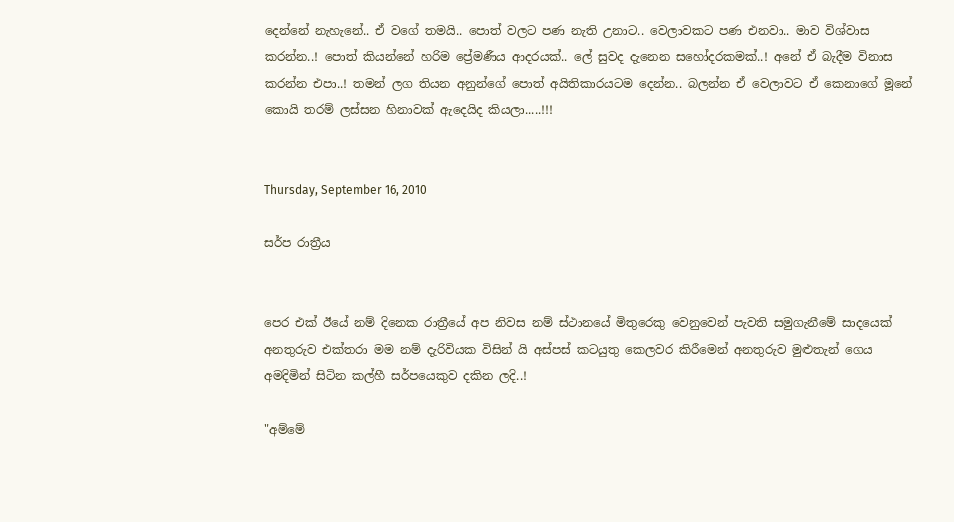දෙන්නේ නැහැනේ.. ඒ වගේ තමයි.. පොත් වලට පණ නැති උනාට.. වෙලාවකට පණ එනවා.. මාව විශ්වාස කරන්න..! පොත් කියන්නේ හරිම ප්‍රේමණීය ආදරයක්.. ලේ සුවද දැනෙන සහෝදරකමක්..! අනේ ඒ බැදීම විනාස කරන්න එපා..! තමන් ලග තියන අනුන්ගේ පොත් අයිතිකාරයටම දෙන්න.. බලන්න ඒ වෙලාවට ඒ කෙනාගේ මූනේ කොයි තරම් ලස්සන හිනාවක් ඇදෙයිද කියලා.....!!!


Thursday, September 16, 2010

සර්ප රාත්‍රීය


පෙර එක් ඊයේ නම් දිනෙක රාත්‍රීයේ අප නිවස නම් ස්ථානයේ මිතුරෙකු වෙනුවෙන් පැවති සමුගැනීමේ සාදයෙක් අනතුරුව එක්තරා මම නම් දැරිවියක විසින් යි අස්පස් කටයුතු කෙලවර කිරීමෙන් අනතුරුව මුළුතැන් ගෙය අමදිමින් සිටින කල්හී සර්පයෙකුව දකින ලදි..!

"අම්මේ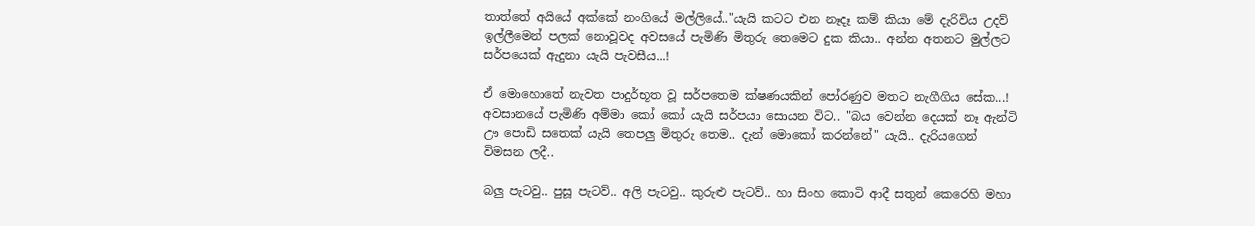තාත්තේ අයියේ අක්කේ නංගියේ මල්ලියේ.."යැයි කටට එන නෑදෑ කම් කියා මේ දැරිවිය උදව් ඉල්ලීමෙන් පලක් නොවූවද අවසයේ පැමිණි මිතුරු තෙමෙට දුක කියා.. අන්න අතනට මුල්ලට සර්පයෙක් ඇදු‍නා යැයි පැවසීය...!

ඒ මොහොතේ නැවත පාදුර්භූත වූ සර්පතෙම ක්ෂණයකින් පෝරණුව මතට නැගීගිය සේක...! අවසානයේ පැමිණි අම්මා කෝ කෝ යැයි සර්පයා සොයන විට.. "බය වෙන්න දෙයක් නෑ ඇන්ටි ඌ පොඩි සතෙක් යැයි තෙපලු මිතුරු තෙම.. දැන් මොකෝ කරන්නේ" යැයි.. දැරියගෙන් විමසන ලදී..

බලු පැටවු.. පුසූ පැටව්.. අලි පැටවු.. කුරුළු පැටව්.. හා සිංහ කොටි ආදී සතුන් කෙරෙහි මහා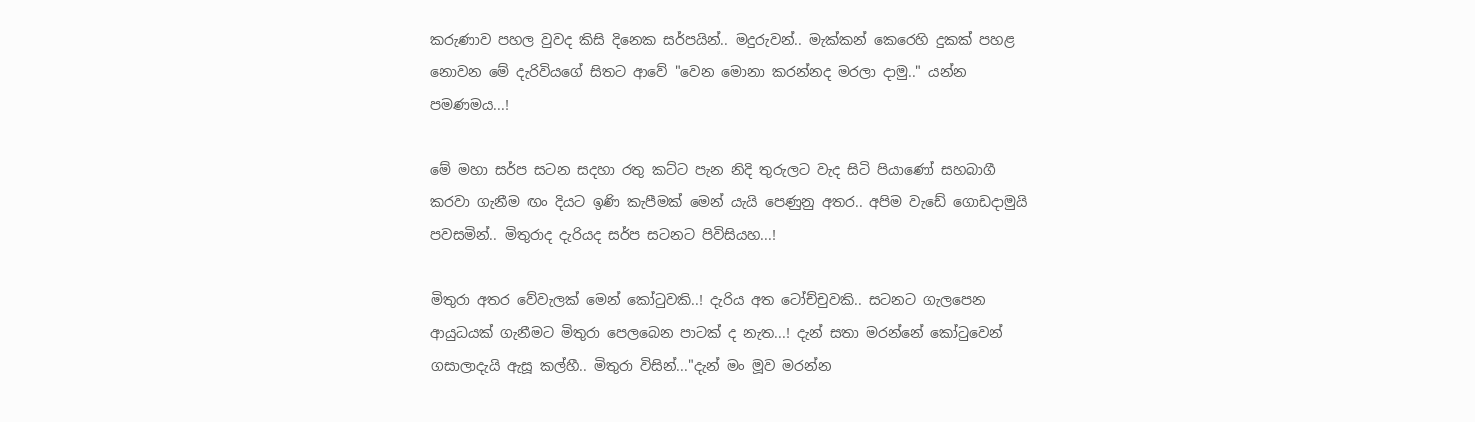කරුණාව පහල වුවද කිසි ‍දිනෙක සර්පයින්.. මදුරුවන්.. මැක්කන් කෙරෙහි දුකක් පහළ නොවන මේ දැරිවියගේ සිතට ආවේ ‍"වෙන මොනා කරන්නද මරලා දාමු.." යන්න පමණමය...!

මේ මහා සර්ප සටන සදහා රතු කට්ට පැන නිදි ‍තුරුලට වැද සිටි පියාණෝ සහබාගී කරවා ගැනීම ඟං දියට ඉණි කැපීමක් මෙන් යැයි පෙණුනු අතර.. අපිම වැඩේ ගොඩදාමුයි පවසමින්.. මිතුරාද දැරියද සර්ප සටනට පිවිසියහ...!

මිතුරා අතර වේවැලක් මෙන් කෝටුවකි..! දැරිය අත ටෝච්චුවකි.. සටනට ගැලපෙන ආයුධයක් ගැනීමට මිතුරා පෙලබෙන පාටක් ද නැත...! දැන් සතා මරන්නේ කෝටුවෙන් ගසාලාදැයි ඇසූ කල්හී.. මිතුරා විසින්..."දැන් මං ‍මූව මරන්න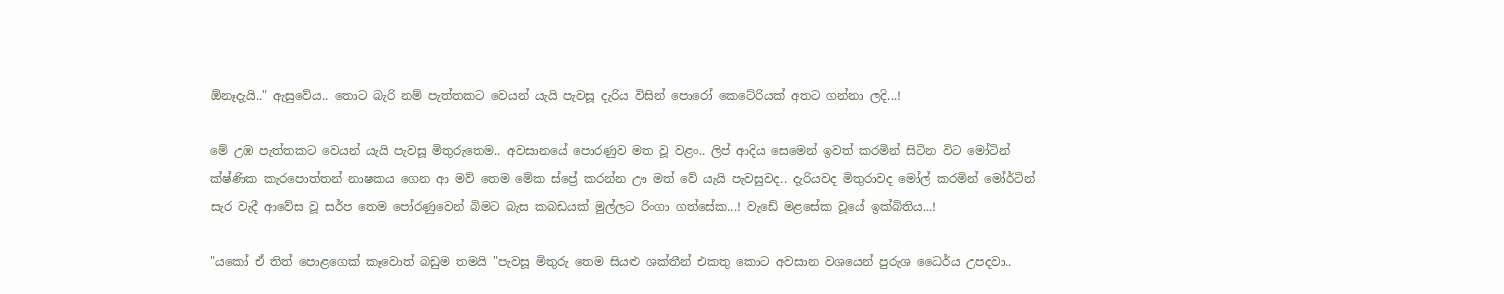ඕනෑදැයි.." ඇසුවේය.. තොට බැරි නම් පැත්තකට වෙයන් යැයි පැවසූ දැරිය විසින් පොරෝ කෙටේරියක් අතට ගන්නා ලදි...!

මේ උඹ පැත්තකට වෙයන් යැයි පැවසූ මිතුරුතෙම.. අවසානයේ පොරණුව මත වූ වළං.. ලිප් ආදිය සෙමෙන් ඉවත් කරමින් සිටින විට මෝටින් ක්ෂ්‍ණික කැරපොත්තන් නාෂකය ගෙන ආ මව් තෙම මේක ස්ප්‍රේ කරන්න ඌ මත් වේ යැයි පැවසුවද.. දැරියවද මිතුරාවද මෝල් කරමින් මෝර්ටින් සැර වැදී ආවේස වූ සර්ප තෙම පෝරණුවෙන් බිමට බැස කබඩයක් මුල්ලට රිංගා ගත්සේක...! වැඩේ මළසේක වූයේ ඉක්බිතිය...!

"යකෝ ඒ තිත් පොළගෙක් කෑවොත් බඩුම තමයි "පැවසූ මිතුරු තෙම සියළු ශක්තීන් එකතු‍ කොට අවසාන වශයෙන් පුරුශ ධෛර්ය උපදවා..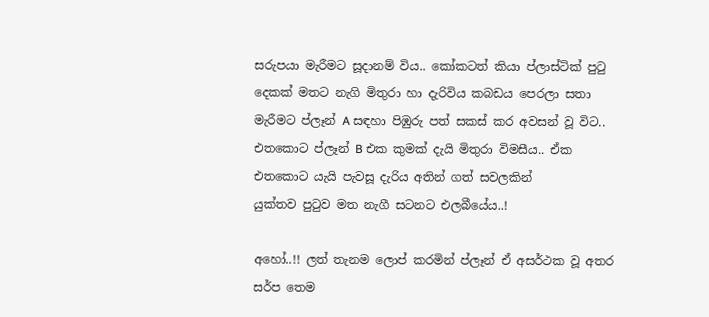සරුපයා මැරීමට සූදානම් විය.. කෝකටත් කියා ප්ලාස්ටික් පුටු දෙකක් මතට නැගි මිතුරා හා දැරිවිය කබඩය පෙරලා සතා මැරීමට ප්ලෑන් A සඳහා පිඹුරු පත් සකස් කර අවසන් වූ විට.. එතකොට ප්ලෑන් B එක කුමක් දැයි මිතුරා විමසීය.. ඒක එතකොට යැයි පැවසූ දැරිය අතින් ගත් සවලකින්
යුක්තව පුටුව මත නැගී සටනට එලබීයේය..!

අහෝ..!! ලත් තැනම ලොප් කරමින් ප්ලෑන් ඒ අසර්ථක වූ අතර සර්ප තෙම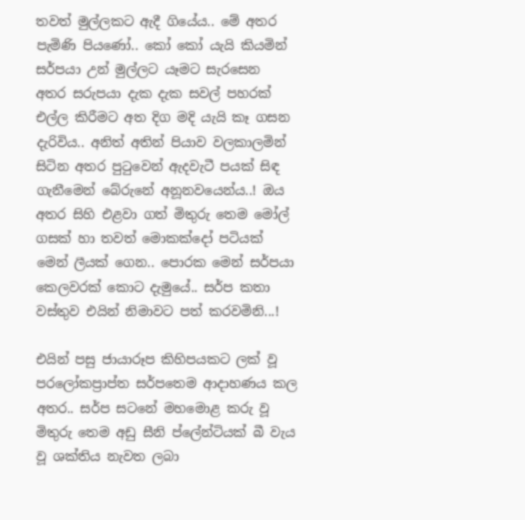තවත් මුල්ලකට ඇදී ගියේය.. මේ අතර පැමිණි පියණෝ.. කෝ කෝ යැයි කියමින් සර්පයා උන් මුල්ලට යෑමට සැරසෙන අතර සරුපයා දැක දැක සවල් පහරක් එල්ල කිරීමට අත දිග මදි යැයි කෑ ගසන දැරිවිය.. අනිත් අතින් පියාව වලකාලමින් සිටින අතර පුටුවෙන් ඇදවැටී පයක් සිඳ ගැනීමෙන් බේරුනේ අනූනවයෙන්ය..! ඔය අතර සිහි එළවා ගත් මිතුරු තෙම මෝල් ගසක් හා තවත් මොකක්දෝ පටියක් මෙන් ලීයක් ගෙන.. පොරක ‍මෙන් සර්පයා කෙලවරක් කොට දැමුයේ.. සර්ප කතා වස්තුව එයින් නිමාවට පත් කරවමිනි...!

එයින් පසු ජායාරූප කිහිපයකට ලක් වූ පරලෝකප්‍රාප්ත සර්පතෙම ආදාහණය කල අතර.. සර්ප සටනේ මහමොළ කරු වූ මිතුරු තෙම අඩු සීනි ‍ප්ලේන්ටියක් බී වැය වූ ශක්තිය නැවත ලබා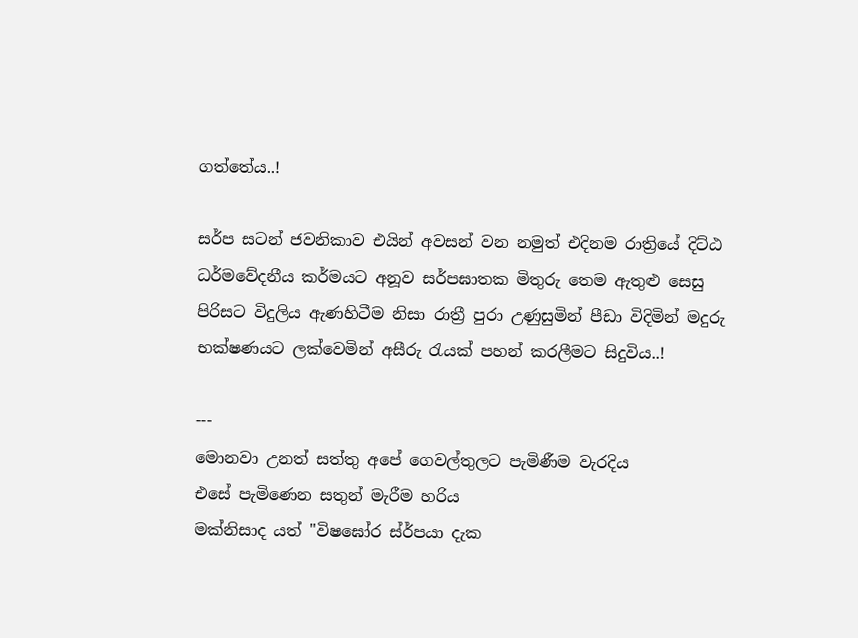ගත්තේය..!

සර්ප සටන් ජවනිකාව එයින් අවසන් වන නමුත් එදිනම රාත්‍රියේ දිට්ඨ ධර්මවේදනීය කර්මයට අනූව සර්පඝාතක මිතුරු තෙම ඇතුළු සෙසු පිරිසට විදුලිය ඇණහිටීම නිසා රාත්‍රී පුරා උණුසුමින් පීඩා විදිමින් මදුරු භක්ෂණයට ලක්වෙමින් අසීරු රැයක් පහන් කරලීමට සිදුවිය..!

---
මොනවා උනත් සත්තු අපේ ගෙවල්තුලට පැමිණීම වැරදිය
එසේ පැමිණෙන සතුන් මැරීම හරිය
මක්නිසාද යත් "විෂඝෝර ස්ර්පයා දැක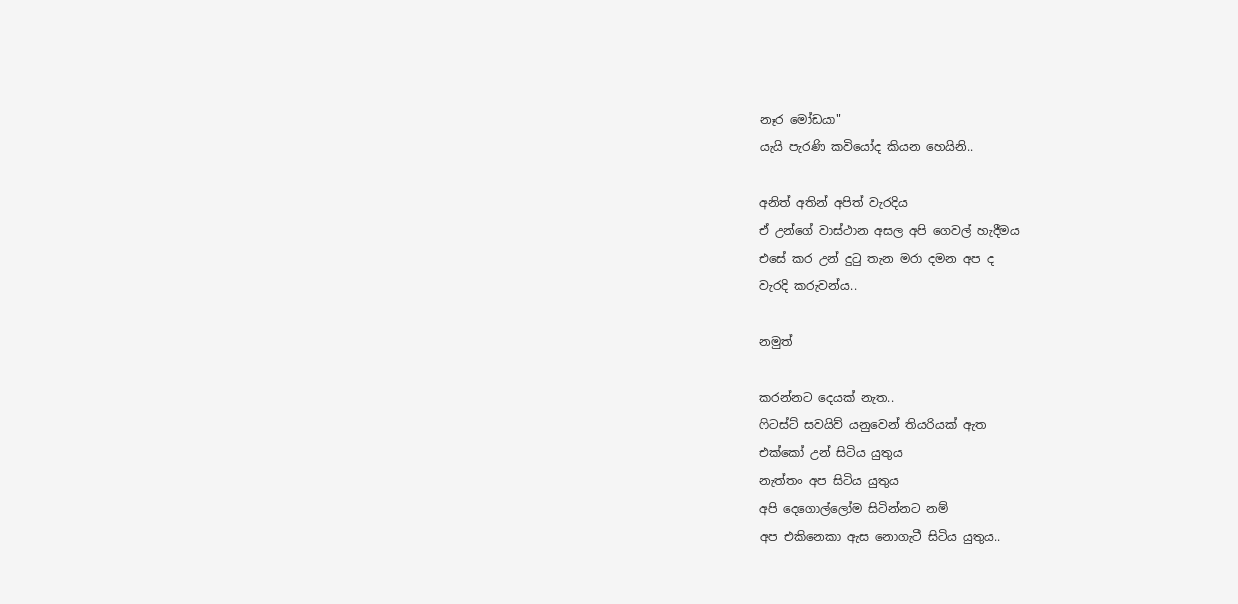නෑර මෝඩයා"
යැයි පැරණි කවියෝද කියන හෙයිනි..

අනිත් අතින් අපිත් වැරදිය
ඒ උන්ගේ වාස්ථාන අසල අපි ගෙවල් හැදීමය
එසේ ‍කර උන් දුටු තැන මරා දමන අප ද
වැරදි කරුවන්ය..

නමුත්

කරන්නට දෙයක් නැත..
ෆිටස්ට් සවයිව් යනුවෙන් තියරියක් ඇත
එක්කෝ උන් සිටිය යුතුය
නැත්තං අප සිටිය යුතුය
අපි දෙගොල්ලෝම සිටින්නට නම්
අප එකිනෙකා ඇස නොගැටී සිටිය යුතුය..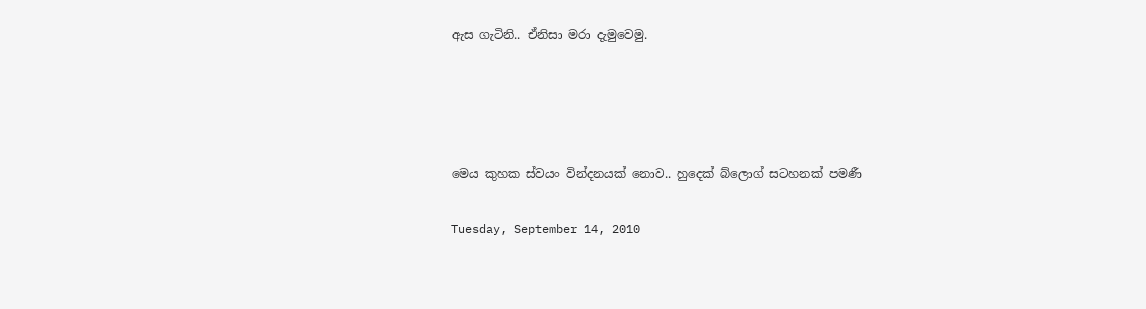ඇස ගැටිනි.. ඒනිසා මරා දැමුවෙමු.




මෙය කුහක ස්වයං වින්දනයක් නොව.. හුදෙක් බ්ලොග් සටහනක් පමණී

Tuesday, September 14, 2010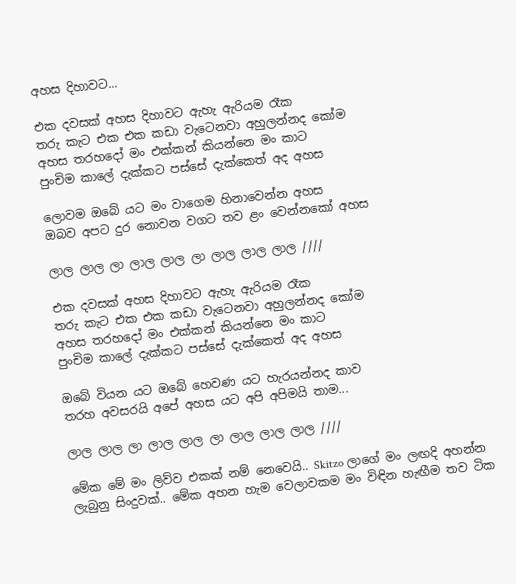අහස දිහාවට...

එක දවසක් අහස දිහාවට ඇහැ ඇරියම රෑක
තරු කැට එක එක කඩා වැටෙනවා අහුලන්නද කෝම
අහස තරහදෝ මං එක්කන් කියන්නෙ මං කාට
පුංචිම කාලේ දැක්කට පස්සේ දැක්කෙත් අද අහස

ලොවම ඔබේ යට මං වාගෙම හිනාවෙන්න අහස
ඔබව අපට දුර නොවන වගට තව ළං වෙන්නකෝ අහස

ලාල ලාල ලා ලාල ලාල ලා ලාල ලාල ලාල ////

එක දවසක් අහස දිහාවට ඇහැ ඇරියම රෑක
තරු කැට එක එක කඩා වැටෙනවා අහුලන්නද කෝම
අහස තරහදෝ මං එක්කන් කියන්නෙ මං කාට
පුංචිම කාලේ දැක්කට පස්සේ දැක්කෙත් අද අහස

ඔබේ වියන යට ඔබේ හෙවණ යට හැරයන්නද කාව
තරහ අවසරයි අපේ අහස යට අපි අපිමයි තාම...

ලාල ලාල ලා ලාල ලාල ලා ලාල ලාල ලාල ////

මේක මේ මං ලිව්ව එකක් නම් නෙවෙයි.. Skitzo ලාගේ මං ලඟදි අහන්න ලැබුනු සිංදුවක්.. මේක අහන හැම වෙලාවකම මං විඳින හැඟීම තව ටික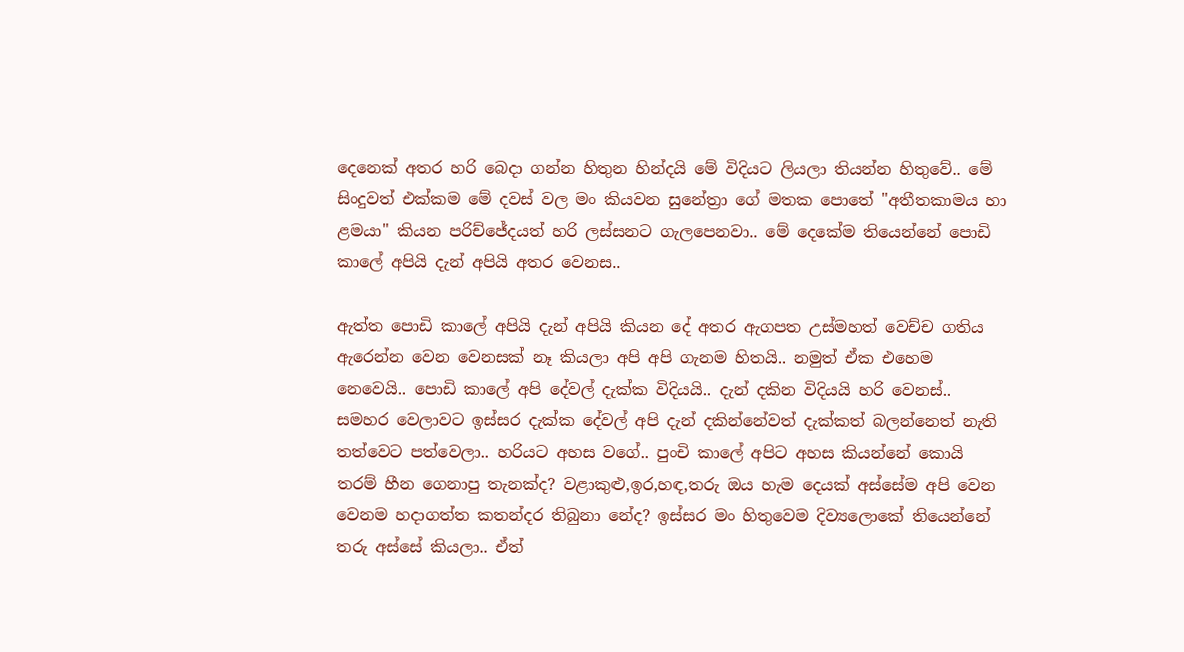දෙනෙක් අතර හරි බෙදා ගන්න හිතුන හින්දයි මේ විදියට ලියලා තියන්න හිතුවේ.. මේ සිංදුවත් එක්කම‍ මේ දවස් වල මං කියවන සුනේත්‍රා ගේ මතක පොතේ "අතීතකාමය හා ළමයා" කියන පරිච්ජේදයත් හරි ලස්සනට ගැලපෙනවා.. මේ දෙකේම තියෙන්නේ පොඩි කාලේ අපියි දැන් අපියි අතර වෙනස..

ඇත්ත පොඩි කාලේ අපියි දැන් අපියි කියන දේ අතර ඇගපත උස්මහත් වෙච්ච ගතිය ඇරෙන්න වෙන වෙනසක් නෑ කියලා අපි අපි ගැනම හිතයි.. නමුත් ඒක එහෙම නෙවෙයි.. පොඩි කාලේ අපි දේවල් දැක්ක විදියයි.. දැන් දකින විදියයි ‍හරි වෙනස්.. සමහර වෙලාවට ඉස්සර දැක්ක දේවල් අපි දැන් දකින්නේවත් දැක්කත් බලන්නෙත් නැති තත්වෙට පත්වෙලා.. හරියට අහස වගේ.. පුංචි කාලේ අපිට අහස කියන්නේ කොයි තරම් හීන ගෙනාපු තැනක්ද? වළාකුළු,ඉර,හඳ,තරු ඔය හැම දෙයක් අස්සේම අපි වෙන වෙනම හදාගත්ත කතන්දර තිබුනා නේද? ඉස්සර මං හිතුවෙම දිව්‍යලොකේ තියෙන්නේ තරු අස්සේ කියලා.. ඒත්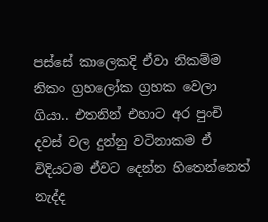පස්සේ කාලෙකදි ඒවා නිකම්ම නිකං ග්‍රහලෝක ග්‍රහක වෙලා ගියා.. එතනින් එහාට අර පුංචි දවස් වල දුන්නු වටිනාකම ඒ විදියට‍ම ඒවට ‍දෙන්න හිතෙන්නෙත් නැද්ද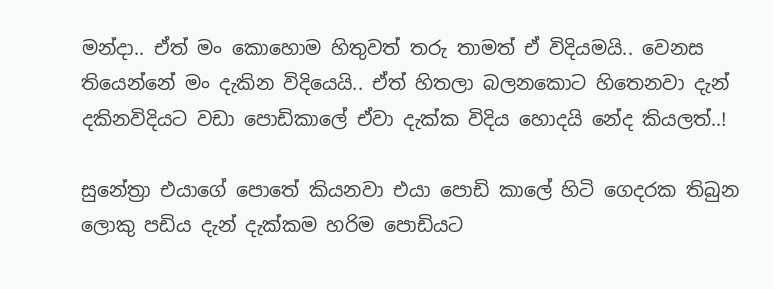මන්දා.. ඒත් මං කොහොම හිතුවත් තරු තාමත් ඒ විදියමයි.. වෙනස තියෙන්නේ මං දැකින විදියෙයි.. ඒත් හිතලා බලනකොට හිතෙනවා දැන් දකිනවිදියට වඩා පොඩිකාලේ ඒවා දැක්ක විදිය හොදයි නේද කියලත්..!

සුනේත්‍රා ‍‍එයාගේ පොතේ කියනවා එයා‍ පොඩි කාලේ හිටි ගෙදරක තිබුන ලොකු පඩිය දැන් දැක්කම හරිම පොඩියට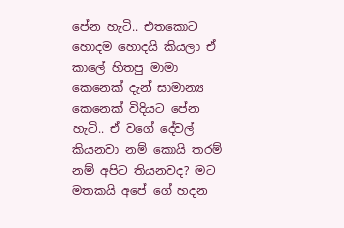පේන හැටි.. එතකොට හොදම හොදයි කියලා ඒ කාලේ හිතපු මාමා කෙනෙක් දැන් සාමාන්‍ය කෙනෙක් විදියට පේන හැටි.. ඒ වගේ දේවල් කියනවා නම් කොයි තරම් නම් අපිට තියනවද? මට මතකයි අපේ ගේ හදන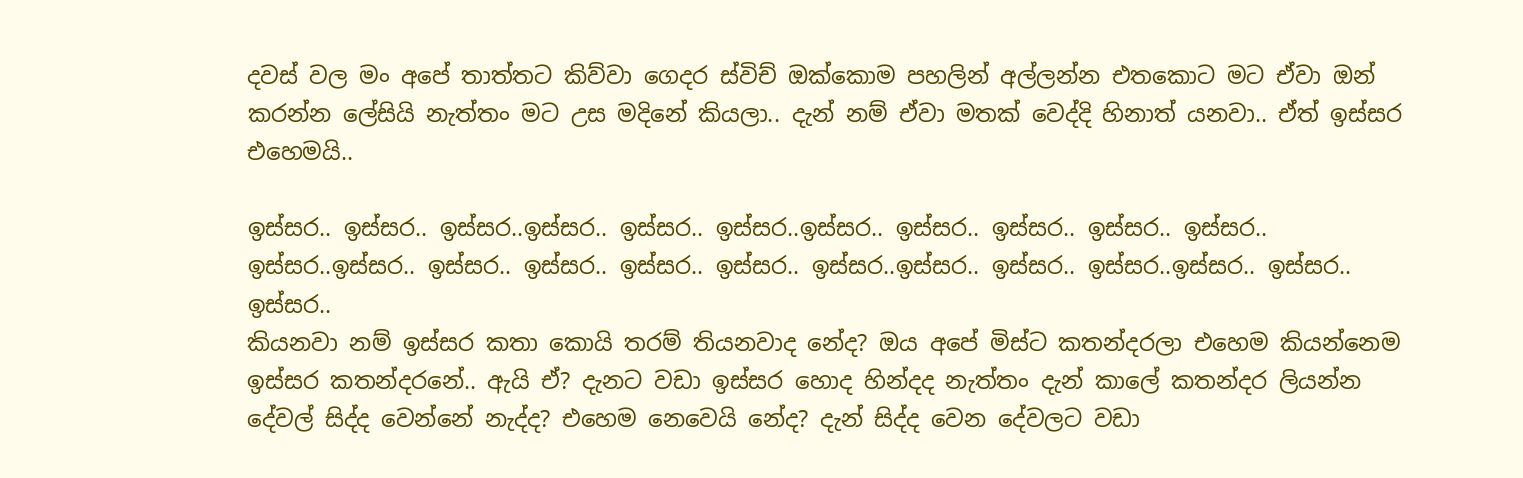දවස් වල මං අපේ තාත්තට කිව්වා ගෙදර ස්විච් ‍ඔක්කොම පහලින් අල්ලන්න එතකොට මට ඒවා ඔන් කරන්න ලේසියි නැත්තං මට උස මදිනේ කියලා.. දැන් නම් ඒවා මතක් වෙද්දි හිනාත් යනවා.. ඒත් ඉස්සර එහෙමයි..

ඉස්සර.. ඉස්සර.. ඉස්සර..ඉස්සර.. ඉස්සර.. ඉස්සර..ඉස්සර.. ඉස්සර.. ඉස්සර.. ඉස්සර.. ඉස්සර.. ඉස්සර..ඉස්සර.. ඉස්සර.. ඉස්සර.. ඉස්සර.. ඉස්සර.. ඉස්සර..ඉස්සර.. ඉස්සර.. ඉස්සර..ඉස්සර.. ඉස්සර.. ඉස්සර..
කියනවා නම් ඉස්සර කතා කොයි තරම් තියනවාද නේද? ඔය අපේ මිස්ට කතන්දරලා එහෙම කියන්නෙම ඉස්සර කතන්දරනේ.. ඇයි ‍ඒ? දැනට වඩා ඉස්සර හොද හින්දද නැත්තං දැන් කාලේ කතන්දර ලියන්න දේවල් සිද්ද වෙන්නේ නැද්ද? එහෙම නෙවෙයි නේද? දැන් සිද්ද වෙන දේවලට වඩා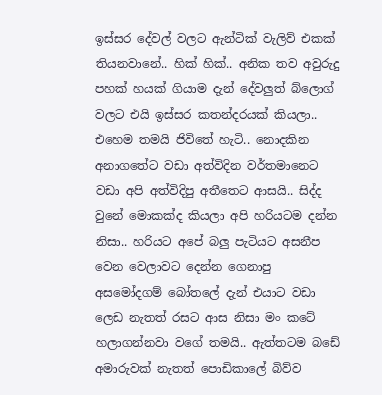ඉස්සර දේවල් වලට ඇන්ටික් වැලිව් එකක් තියනවානේ.. හික් හික්.. අනික තව අවුරුදු පහක් හයක් ගියාම දැන් දේවලුත් ‍බ්ලොග් වලට එයි ඉස්සර කතන්දරයක් කියලා.. එහෙම තමයි ජිවිතේ හැටි.. නොදකින අනාගතේට වඩා අත්විදින වර්තමානෙට වඩා අපි අත්විදිපු අතීතෙට ආසයි.. සිද්ද වුනේ මොකක්ද කියලා අපි හරියටම දන්න නිසා.. හරියට අපේ බලු පැටියට අසනීප වෙන වෙලාවට දෙන්න ගෙනා‍පු අසමෝදගම් බෝතලේ දැන් එයාට වඩා ලෙඩ නැතත් රසට ආස නිසා මං කටේ හලාගන්නවා වගේ තමයි.. ඇත්තටම ‍බඩේ අමාරුවක් නැතත් පොඩිකාලේ බිව්ව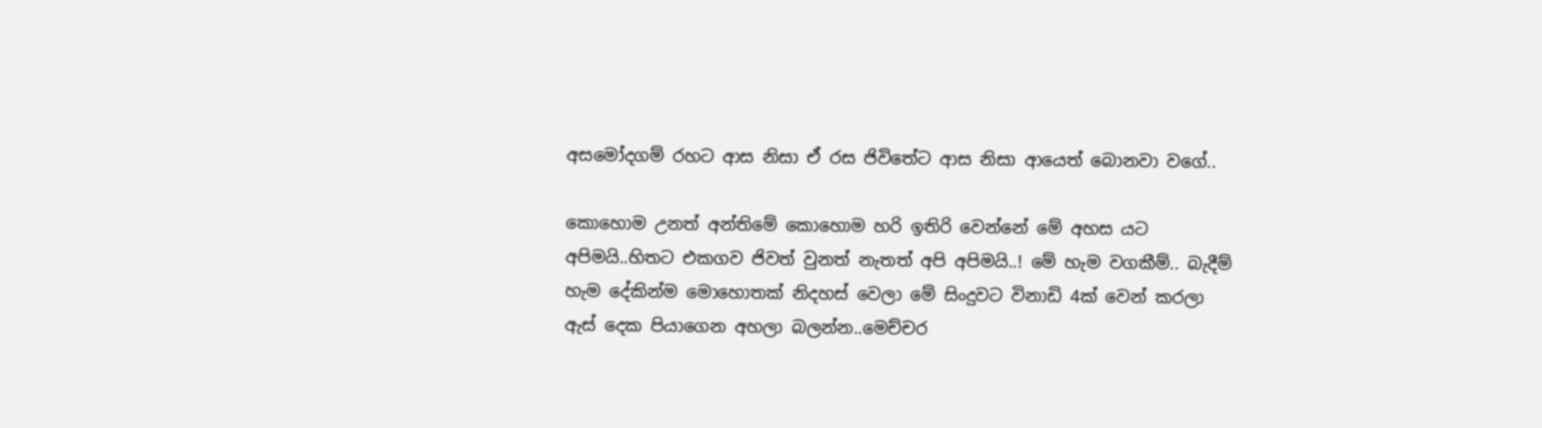අසමෝදගම් රහට ආස නිසා ඒ රස ජිවිතේට ආස නිසා ආයෙත් බොනවා වගේ..

කොහොම උනත් අන්තිමේ කොහොම හරි ඉතිරි වෙන්නේ මේ අහස යට අපිමයි..හිතට එකගව ජිවත් වුනත් නැතත් අපි අපිමයි..! මේ හැම වගකීම්.. බැදීම් හැම දේ‍කින්ම මොහොතක් නිදහස් වෙලා මේ සිංදුවට විනාඩි 4ක් වෙන් කරලා ඇස් දෙක පියාගෙන අහලා බලන්න..මෙච්චර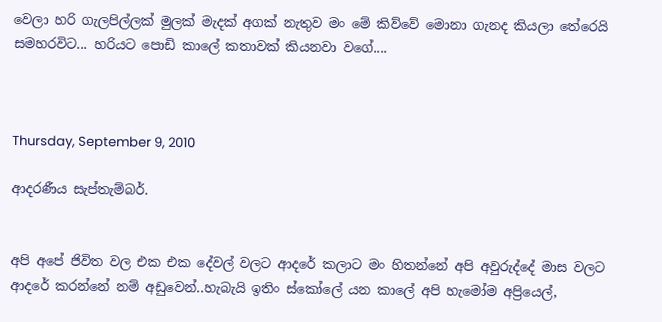වෙලා හරි ගැලපිල්ලක් මුලක් මැදක් අගක් නැතුව මං මේ කිව්වේ මොනා ගැනද කියලා තේරෙයි සමහරවිට... හරියට පොඩි කාලේ කතාවක් කියනවා වගේ....



Thursday, September 9, 2010

ආදරණීය සැප්තැම්බර්.


අපි අපේ ජිවිත වල එක එක දේවල් වලට ආදරේ කලාට මං හිතන්නේ අපි අවුරුද්දේ මාස වලට ආදරේ කරන්නේ නම් අඩුවෙන්..හැබැයි ඉතිං ස්කෝලේ යන කාලේ අපි හැමෝම අප්‍රි‍යෙල්,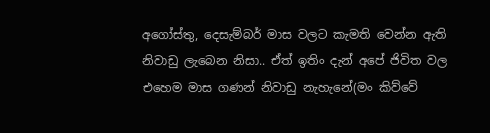අගෝස්තු, දෙසැම්බර් මාස වලට කැමති වෙන්න ඇති නිවාඩු ලැබෙන නිසා.. ඒත් ඉතිං දැන් ‍අපේ ජිවිත වල එහෙම මාස ගණන් නිවාඩු ‍නැහැනේ(මං කිව්වේ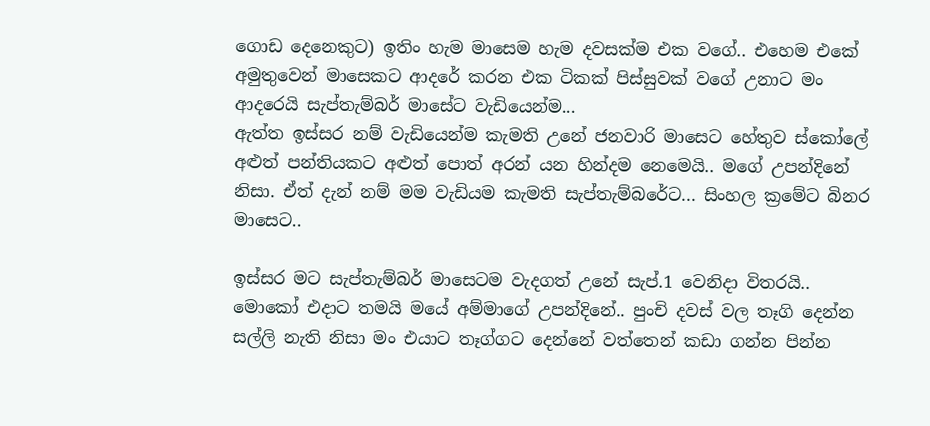ගොඩ දෙනෙකුට) ඉතිං හැම මාසෙම හැම දවසක්ම එක වගේ.. එහෙම එකේ අමුතුවෙන් මාසෙකට ආදරේ කරන එක ටිකක් පිස්සුවක් වගේ උනාට මං ආදරෙයි සැප්තැම්බර් මාසේට වැඩියෙන්ම...
ඇත්ත ඉස්සර නම් වැඩියෙන්ම කැමති උනේ ජනවාරි මාසෙට හේතුව ස්කෝලේ අළුත් පන්තියකට අළුත් පොත් අරන් යන හින්දම නෙමෙයි.. මගේ උපන්දිනේ නිසා. ඒත් දැන් නම් මම වැඩියම කැමති සැප්තැම්බරේට... සිංහල ක්‍රමේට බිනර මාසෙට..

ඉස්සර මට සැප්තැම්බර් මාසෙටම වැදගත් උනේ සැප්.1 වෙනිදා විතරයි.. මොකෝ එදාට තමයි මයේ අම්මාගේ උපන්දිනේ.. පුංචි දවස් වල තෑගි දෙන්න සල්ලි නැති නිසා මං එයාට තෑග්ගට දෙන්නේ වත්තෙන් කඩා ගන්න පින්න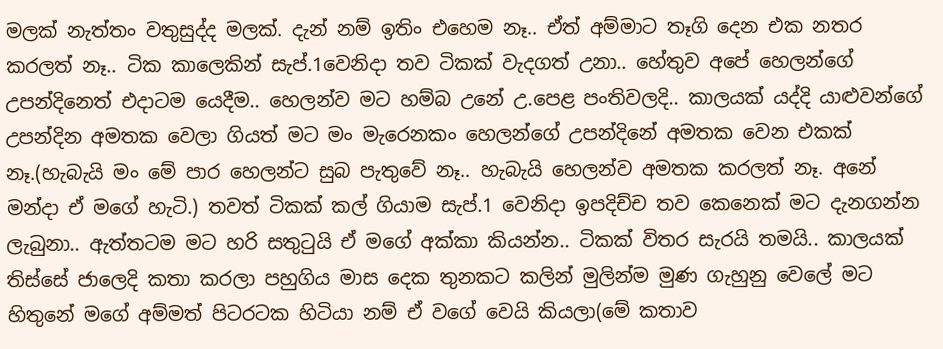මලක් නැත්තං වතුසුද්ද මලක්. දැන් නම් ඉතිං එහෙම නෑ.. ඒත් අම්මාට තෑගි දෙන එක නතර කරලත් නෑ.. ටික කාලෙකින් සැප්.1වෙනිදා තව ටිකක් වැදගත් උනා.. හේතුව අපේ හෙලන්ගේ උපන්දිනෙත් එදාටම යෙදීම.. හෙලන්ව මට හම්බ උනේ උ.පෙළ පංතිවලදි.. කාලයක් යද්දි යාළුවන්ගේ උපන්දින අමතක වෙලා ගියත් මට මං මැරෙනකං හෙලන්ගේ උපන්දිනේ අමතක වෙන එකක් නෑ.(හැබැයි මං මේ පාර හෙලන්ට සුබ පැතුවේ නෑ.. හැබැයි හෙලන්ව අමතක කරලත් නෑ. අනේ මන්දා ඒ මගේ හැටි.) තවත් ටිකක් කල් ගියාම සැප්.1 වෙනිදා ඉපදිච්ච තව කෙනෙක් මට දැනගන්න ලැබුනා.. ඇත්තටම මට හරි සතුටුයි ඒ මගේ අක්කා කියන්න.. ටිකක් විතර සැරයි තමයි.. කාලයක් තිස්සේ ජාලෙදි කතා කරලා පහුගිය මාස දෙක තුනකට කලින් මුලින්ම මුණ ගැහුනු වෙලේ මට හිතුනේ මගේ අම්මත් පිටරටක හිටියා නම් ඒ වගේ වෙයි කියලා(මේ කතාව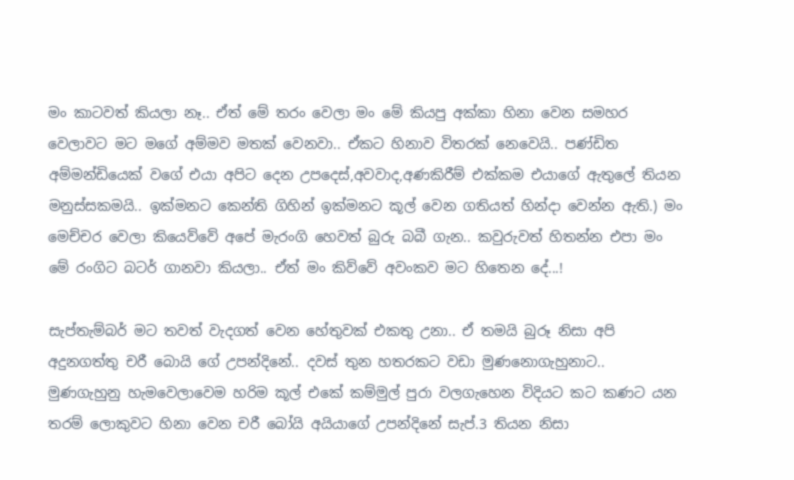මං කාටවත් කියලා නෑ.. ඒත් මේ තරං වෙලා මං මේ කියපු අක්කා හිනා වෙන සමහර වෙලාවට මට මගේ අම්මව මතක් වෙනවා.. ඒකට හිනාව විතරක් නෙවෙයි.. පණ්ඩිත අම්මන්ඩියෙක් වගේ ‍එයා අපිට දෙන උපදෙස්,අවවාද,අණකිරීම් එක්කම එයාගේ ඇතුලේ තියන මනුස්සකමයි.. ඉක්මනට කෙන්ති ගිහින් ඉක්මනට කූල් වෙන ගතියත් හින්දා වෙන්න ඇති.) මං මෙච්චර වෙලා කියෙව්වේ අපේ මැරංගි හෙවත් බුරු බබී ගැන.. කවුරුවත් හිතන්න එපා මං මේ රංගිට බටර් ගානවා කියලා.. ඒත් මං කිව්වේ අවංකව මට හිතෙන දේ...!

සැප්තැම්බර් මට තවත් වැදගත් වෙන හේතුවක් එකතු උනා.. ඒ තමයි බුරූ නිසා අපි අදුනගත්තු චරී බොයි ගේ උපන්දිනේ.. දවස් තුන හතරකට වඩා මුණනොගැහුනාට.. මුණගැහුනු හැමවෙලාවෙම හරිම කූල් ‍‍එකේ කම්මුල් පුරා වලගැහෙන විදියට කට කණට යන තරම් ලොකුවට හිනා වෙන චරී බෝයි අයියාගේ උපන්දිනේ සැප්.3 තියන නිසා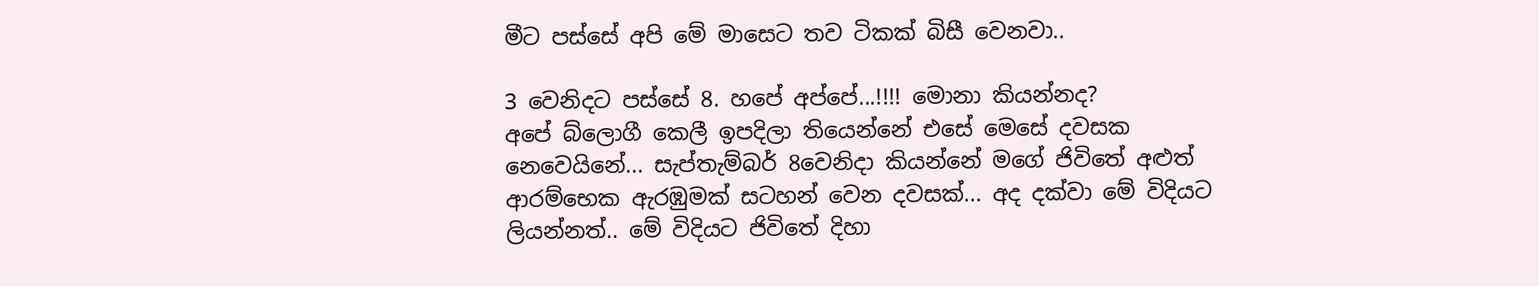මීට පස්සේ අපි මේ මාසෙට තව ටිකක් බිසී වෙනවා..

3 වෙනිදට පස්සේ 8. හපේ අප්පේ...!!!! මොනා කියන්නද? අපේ ‍බ්ලොගී කෙලී ඉපදිලා තියෙන්නේ එසේ මෙසේ දවසක නෙවෙයිනේ... සැප්තැම්බර් 8වෙනිදා කියන්නේ මගේ ජිවිතේ අළුත් ආරම්භෙක ඇරඹුමක් සටහන් වෙන දවසක්... අද‍ දක්වා මේ විදියට ලියන්නත්.. මේ විදියට ජිවිතේ දිහා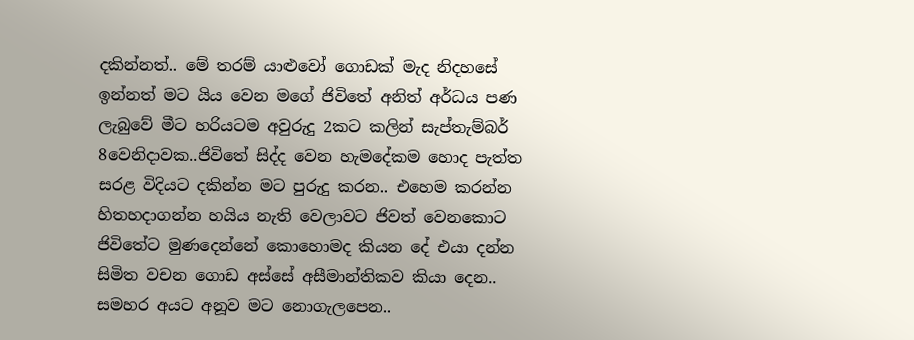දකින්නත්.. මේ තරම් යාළුවෝ ගොඩක් මැද නිදහසේ ඉන්නත් මට යිය වෙන මගේ ජිවිතේ අනිත් අර්ධය පණ ලැබුවේ මීට හරියටම අවුරුදු 2කට කලින් සැප්තැම්බර් 8වෙනිදා‍වක..ජිවිතේ සිද්ද වෙන හැමදේකම හොද පැත්ත සරළ විදියට දකින්න මට පුරුදු කරන.. එහෙම කරන්න හිතහදාගන්න හයිය නැති වෙලාවට ජිවත් වෙනකොට ජිවිතේට මුණදෙන්නේ කොහොමද කියන දේ එයා දන්න සිමිත වචන ගොඩ අස්සේ අසීමාන්තිකව කියා දෙන.. සමහර අයට අනූව මට නොගැලපෙන..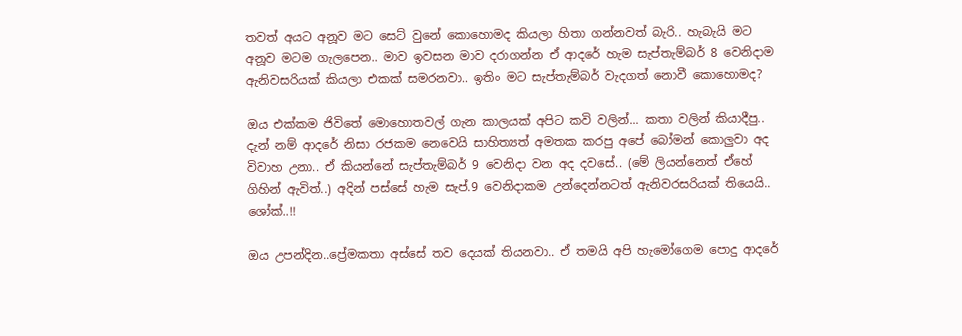තවත් අයට අනූව මට සෙට් වුනේ කොහොමද කියලා හිතා ගන්නවත් බැරි.. හැබැයි මට අනූව ම‍ටම ගැලපෙන.. මාව ඉවසන මාව දරාගන්න ඒ ආදරේ හැම සැප්තැම්බර් 8 වෙනිදාම ඇනිවසරියක් කියලා එකක් සමරනවා.. ඉතිං මට සැප්තැම්බර් වැදගත් නොවී කොහොමද?

ඔය එක්කම ජිවිතේ මොහොතවල් ගැන කාලයක් අපිට කවි වලින්... කතා වලින් කියාදීපු.. දැන් නම් ආදරේ නිසා රජකම නෙවෙයි සාහිත්‍යත් අමතක කරපු අපේ බෝමන් කොලුවා අද විවාහ උනා.. ඒ කියන්නේ සැප්තැම්බර් 9 වෙනිදා වන අද දවසේ.. (මේ ලියන්නෙත් ඒහේ ගිහින් ඇවිත්..) අදින් පස්සේ හැම සැප්.9 වෙනිදාකම උන්දෙන්නටත් ඇනිවරසරියක් තියෙයි.. ශෝක්..!!

ඔය උපන්දින..ප්‍රේමකතා අස්සේ තව දෙයක් තියනවා.. ඒ තමයි අපි හැමෝගෙම පොදු ආ‍දරේ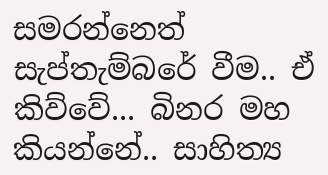සමරන්නෙත් සැප්තැම්බරේ වීම.. ඒ කිව්වේ... බිනර මහ කියන්නේ.. සාහිත්‍ය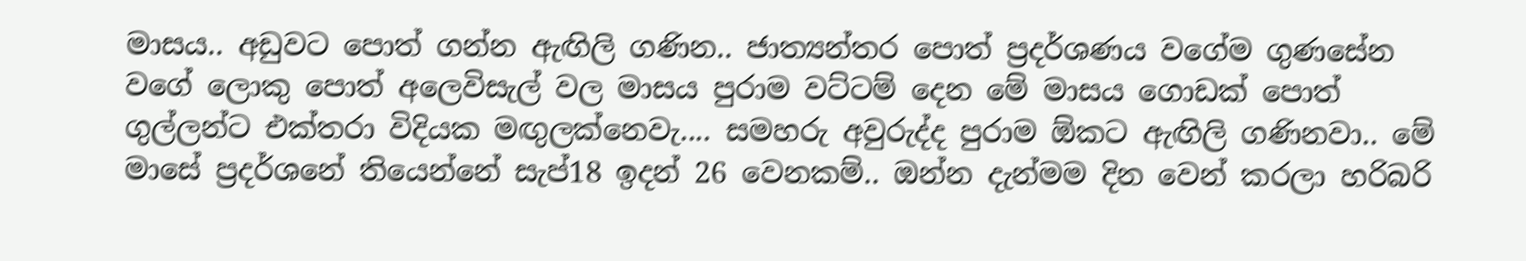මාසය.. අඩුවට පොත් ගන්න ඇඟිලි ගණින.. ජාත්‍යන්තර ‍පොත් ප්‍රදර්ශණය වගේම ගුණසේන වගේ ලොකු පොත් අලෙවිසැල් වල මාසය පුරාම වට්ටම් දෙන ‍මේ මාසය ගොඩක් පොත් ගුල්ලන්ට එක්තරා විදියක මඟුලක්නෙවැ.... සමහරු අවුරුද්ද පුරාම ඕකට ඇඟිලි ගණිනවා.. මේ මාසේ ප්‍රදර්ශනේ තියෙන්නේ සැප්18 ඉදන් 26 වෙනකම්.. ඔන්න දැන්මම දින වෙන් කරලා හරිබරි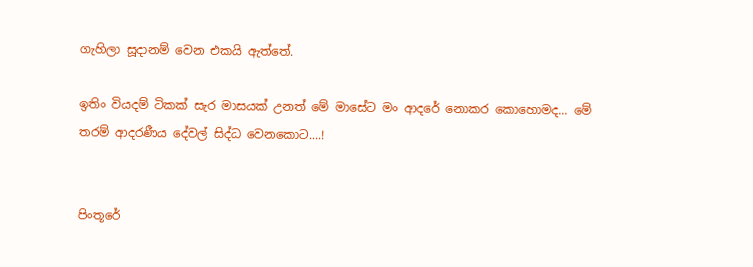ගැහිලා සූදානම් වෙන එකයි ඇත්තේ.

ඉතිං වියදම් ටිකක් සැර මාසයක් උනත් මේ මාසේට මං ආදරේ නොකර කොහොමද... මේ තරම් ආදරණීය දේවල් සිද්ධ වෙනකොට....!


පිංතූරේ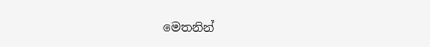මෙතනින්